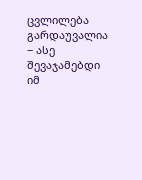ცვლილება გარდაუვალია ‒ ასე შევაჯამებდი იმ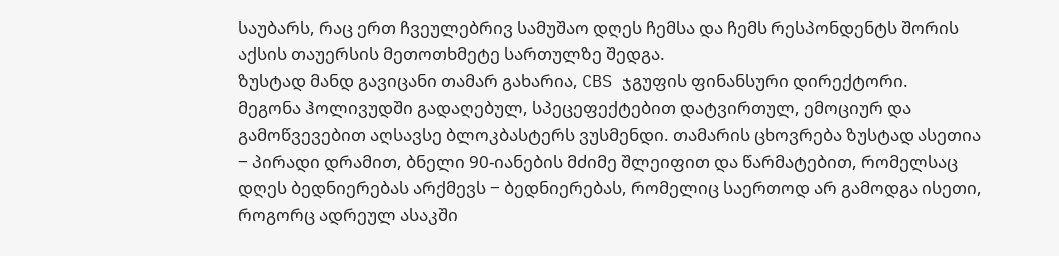საუბარს, რაც ერთ ჩვეულებრივ სამუშაო დღეს ჩემსა და ჩემს რესპონდენტს შორის აქსის თაუერსის მეთოთხმეტე სართულზე შედგა.
ზუსტად მანდ გავიცანი თამარ გახარია, CBS ჯგუფის ფინანსური დირექტორი.
მეგონა ჰოლივუდში გადაღებულ, სპეცეფექტებით დატვირთულ, ემოციურ და გამოწვევებით აღსავსე ბლოკბასტერს ვუსმენდი. თამარის ცხოვრება ზუსტად ასეთია ‒ პირადი დრამით, ბნელი 90-იანების მძიმე შლეიფით და წარმატებით, რომელსაც დღეს ბედნიერებას არქმევს ‒ ბედნიერებას, რომელიც საერთოდ არ გამოდგა ისეთი, როგორც ადრეულ ასაკში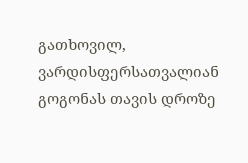გათხოვილ, ვარდისფერსათვალიან გოგონას თავის დროზე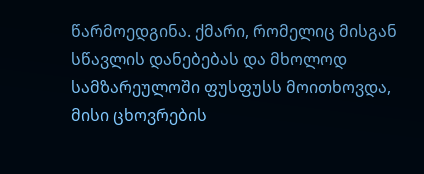წარმოედგინა. ქმარი, რომელიც მისგან სწავლის დანებებას და მხოლოდ სამზარეულოში ფუსფუსს მოითხოვდა, მისი ცხოვრების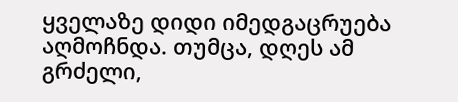ყველაზე დიდი იმედგაცრუება აღმოჩნდა. თუმცა, დღეს ამ გრძელი,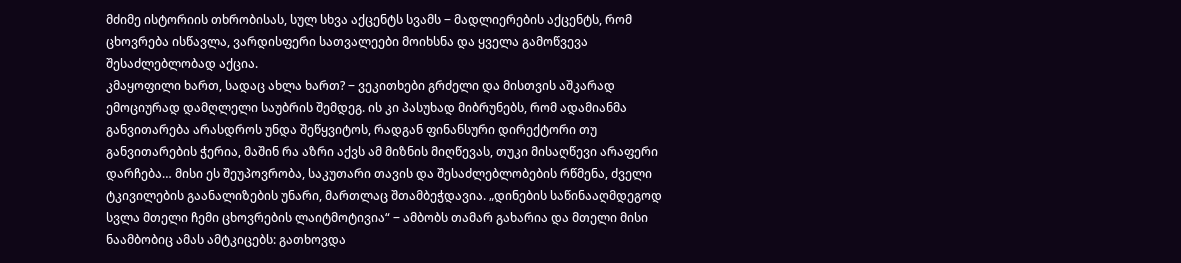მძიმე ისტორიის თხრობისას, სულ სხვა აქცენტს სვამს ‒ მადლიერების აქცენტს, რომ ცხოვრება ისწავლა, ვარდისფერი სათვალეები მოიხსნა და ყველა გამოწვევა შესაძლებლობად აქცია.
კმაყოფილი ხართ, სადაც ახლა ხართ? ‒ ვეკითხები გრძელი და მისთვის აშკარად ემოციურად დამღლელი საუბრის შემდეგ. ის კი პასუხად მიბრუნებს, რომ ადამიანმა განვითარება არასდროს უნდა შეწყვიტოს, რადგან ფინანსური დირექტორი თუ განვითარების ჭერია, მაშინ რა აზრი აქვს ამ მიზნის მიღწევას, თუკი მისაღწევი არაფერი დარჩება… მისი ეს შეუპოვრობა, საკუთარი თავის და შესაძლებლობების რწმენა, ძველი ტკივილების გაანალიზების უნარი, მართლაც შთამბეჭდავია. „დინების საწინააღმდეგოდ სვლა მთელი ჩემი ცხოვრების ლაიტმოტივია“ ‒ ამბობს თამარ გახარია და მთელი მისი ნაამბობიც ამას ამტკიცებს: გათხოვდა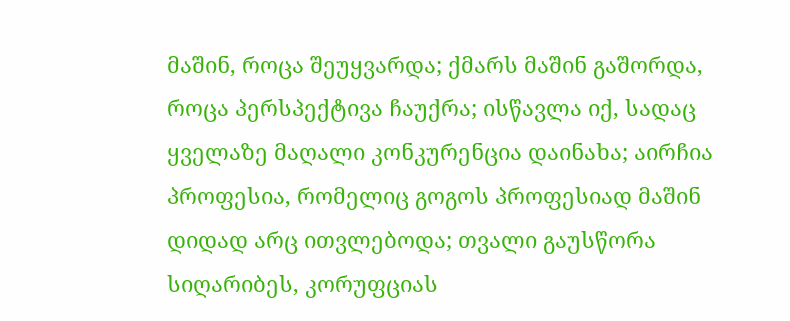მაშინ, როცა შეუყვარდა; ქმარს მაშინ გაშორდა, როცა პერსპექტივა ჩაუქრა; ისწავლა იქ, სადაც ყველაზე მაღალი კონკურენცია დაინახა; აირჩია პროფესია, რომელიც გოგოს პროფესიად მაშინ დიდად არც ითვლებოდა; თვალი გაუსწორა სიღარიბეს, კორუფციას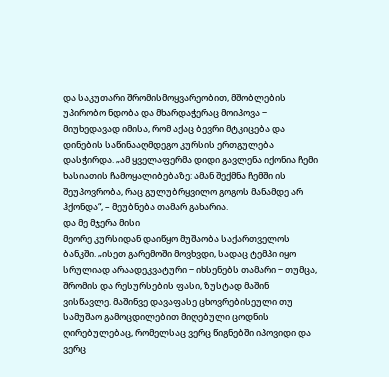და საკუთარი შრომისმოყვარეობით, მშობლების უპირობო ნდობა და მხარდაჭერაც მოიპოვა ‒ მიუხედავად იმისა, რომ აქაც ბევრი მტკიცება და დინების საწინააღმდეგო კურსის ერთგულება დასჭირდა. „ამ ყველაფერმა დიდი გავლენა იქონია ჩემი ხასიათის ჩამოყალიბებაზე: ამან შექმნა ჩემში ის შეუპოვრობა, რაც გულუბრყვილო გოგოს მანამდე არ ჰქონდა“, – მეუბნება თამარ გახარია.
და მე მჯერა მისი
მეორე კურსიდან დაიწყო მუშაობა საქართველოს ბანკში. „ისეთ გარემოში მოვხვდი, სადაც ტემპი იყო სრულიად არაადეკვატური ‒ იხსენებს თამარი ‒ თუმცა, შრომის და რესურსების ფასი, ზუსტად მაშინ ვისწავლე. მაშინვე დავაფასე ცხოვრებისეული თუ სამუშაო გამოცდილებით მიღებული ცოდნის ღირებულებაც, რომელსაც ვერც წიგნებში იპოვიდი და ვერც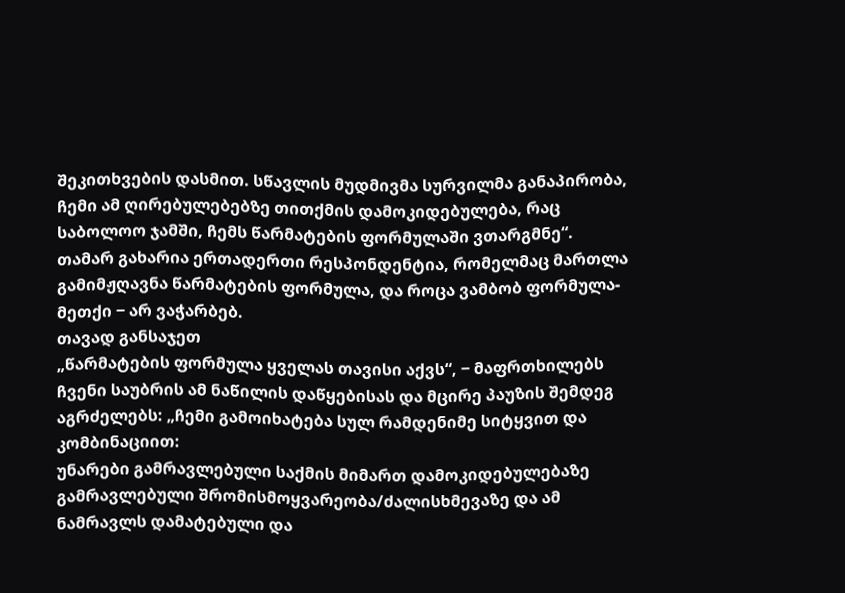შეკითხვების დასმით. სწავლის მუდმივმა სურვილმა განაპირობა, ჩემი ამ ღირებულებებზე თითქმის დამოკიდებულება, რაც საბოლოო ჯამში, ჩემს წარმატების ფორმულაში ვთარგმნე“.
თამარ გახარია ერთადერთი რესპონდენტია, რომელმაც მართლა გამიმჟღავნა წარმატების ფორმულა, და როცა ვამბობ ფორმულა-მეთქი ‒ არ ვაჭარბებ.
თავად განსაჯეთ
„წარმატების ფორმულა ყველას თავისი აქვს“, ‒ მაფრთხილებს ჩვენი საუბრის ამ ნაწილის დაწყებისას და მცირე პაუზის შემდეგ აგრძელებს: „ჩემი გამოიხატება სულ რამდენიმე სიტყვით და კომბინაციით:
უნარები გამრავლებული საქმის მიმართ დამოკიდებულებაზე გამრავლებული შრომისმოყვარეობა/ძალისხმევაზე და ამ ნამრავლს დამატებული და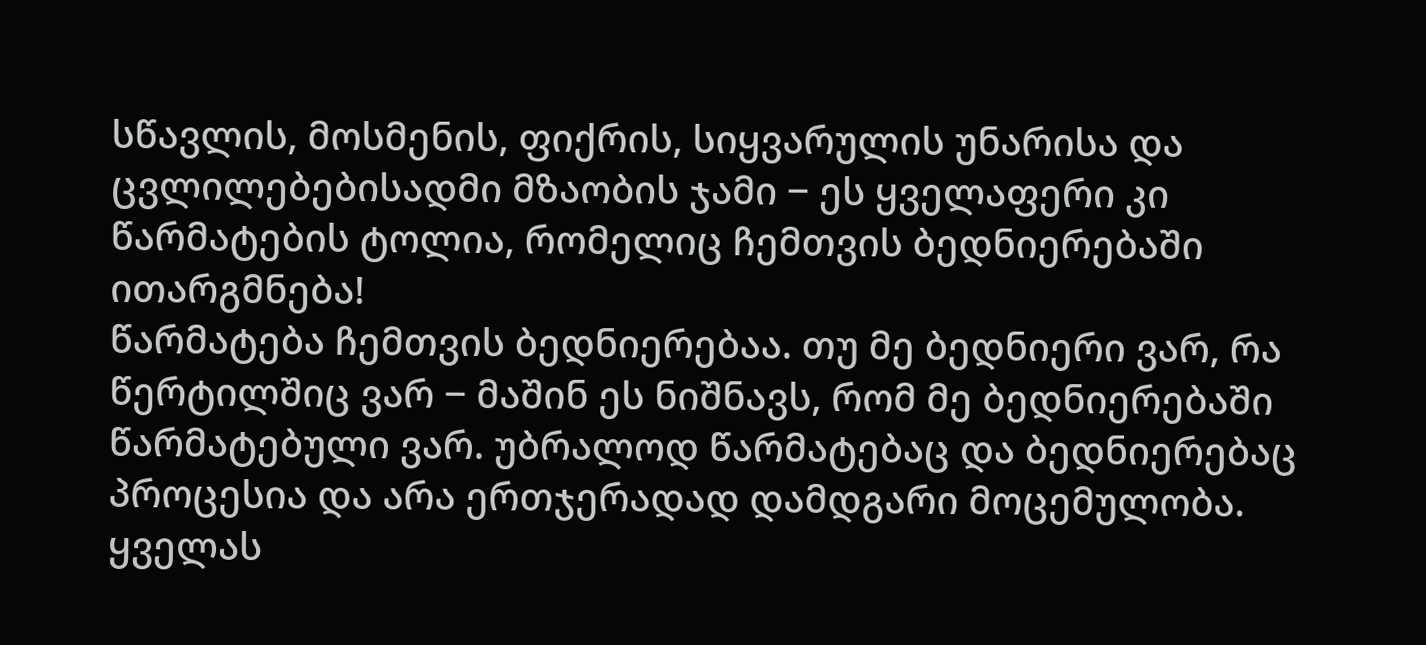სწავლის, მოსმენის, ფიქრის, სიყვარულის უნარისა და ცვლილებებისადმი მზაობის ჯამი ‒ ეს ყველაფერი კი წარმატების ტოლია, რომელიც ჩემთვის ბედნიერებაში ითარგმნება!
წარმატება ჩემთვის ბედნიერებაა. თუ მე ბედნიერი ვარ, რა წერტილშიც ვარ ‒ მაშინ ეს ნიშნავს, რომ მე ბედნიერებაში წარმატებული ვარ. უბრალოდ წარმატებაც და ბედნიერებაც პროცესია და არა ერთჯერადად დამდგარი მოცემულობა. ყველას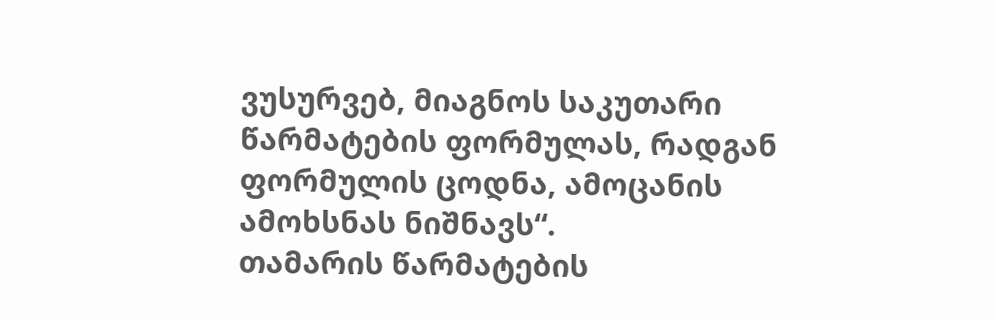ვუსურვებ, მიაგნოს საკუთარი წარმატების ფორმულას, რადგან ფორმულის ცოდნა, ამოცანის ამოხსნას ნიშნავს“.
თამარის წარმატების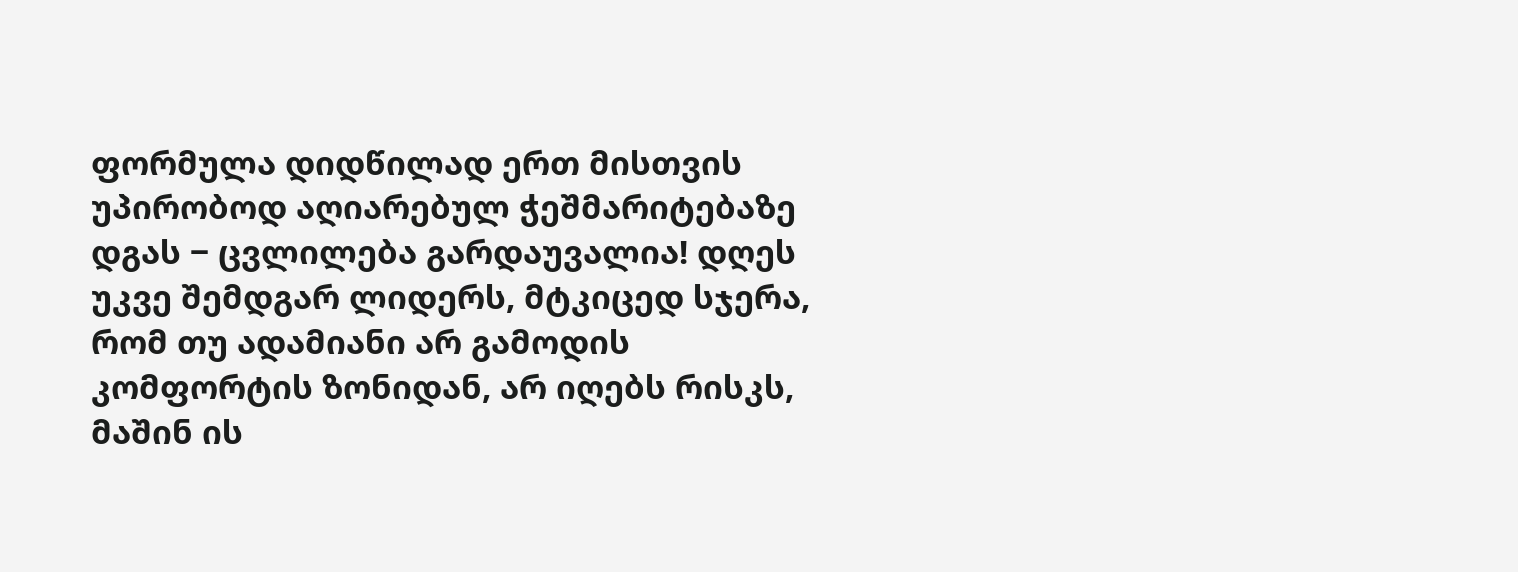ფორმულა დიდწილად ერთ მისთვის უპირობოდ აღიარებულ ჭეშმარიტებაზე დგას ‒ ცვლილება გარდაუვალია! დღეს უკვე შემდგარ ლიდერს, მტკიცედ სჯერა, რომ თუ ადამიანი არ გამოდის კომფორტის ზონიდან, არ იღებს რისკს, მაშინ ის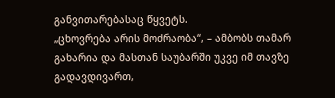განვითარებასაც წყვეტს.
„ცხოვრება არის მოძრაობა“, – ამბობს თამარ გახარია და მასთან საუბარში უკვე იმ თავზე გადავდივართ,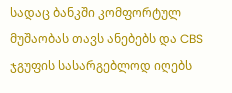სადაც ბანკში კომფორტულ მუშაობას თავს ანებებს და CBS ჯგუფის სასარგებლოდ იღებს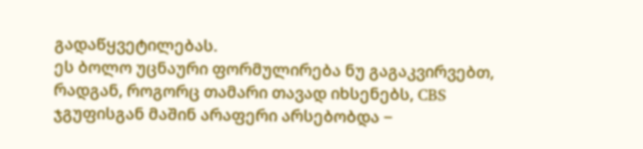გადაწყვეტილებას.
ეს ბოლო უცნაური ფორმულირება ნუ გაგაკვირვებთ, რადგან, როგორც თამარი თავად იხსენებს, CBS ჯგუფისგან მაშინ არაფერი არსებობდა ‒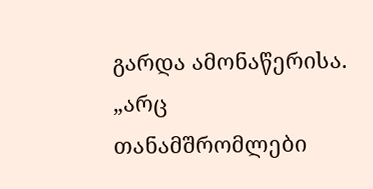გარდა ამონაწერისა. „არც თანამშრომლები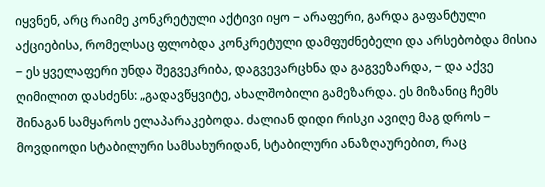იყვნენ, არც რაიმე კონკრეტული აქტივი იყო ‒ არაფერი, გარდა გაფანტული აქციებისა, რომელსაც ფლობდა კონკრეტული დამფუძნებელი და არსებობდა მისია ‒ ეს ყველაფერი უნდა შეგვეკრიბა, დაგვევარცხნა და გაგვეზარდა, ‒ და აქვე ღიმილით დასძენს: „გადავწყვიტე, ახალშობილი გამეზარდა. ეს მიზანიც ჩემს შინაგან სამყაროს ელაპარაკებოდა. ძალიან დიდი რისკი ავიღე მაგ დროს ‒ მოვდიოდი სტაბილური სამსახურიდან, სტაბილური ანაზღაურებით, რაც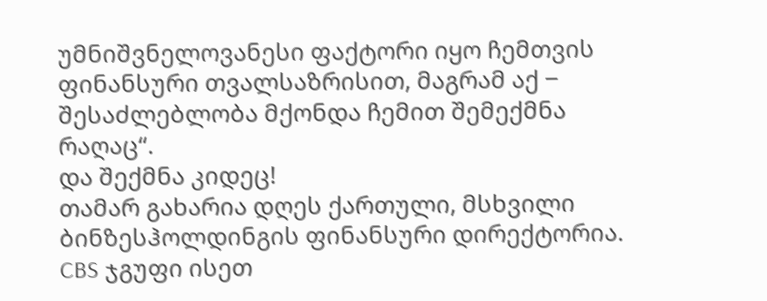უმნიშვნელოვანესი ფაქტორი იყო ჩემთვის ფინანსური თვალსაზრისით, მაგრამ აქ ‒ შესაძლებლობა მქონდა ჩემით შემექმნა რაღაც“.
და შექმნა კიდეც!
თამარ გახარია დღეს ქართული, მსხვილი ბინზესჰოლდინგის ფინანსური დირექტორია. CBS ჯგუფი ისეთ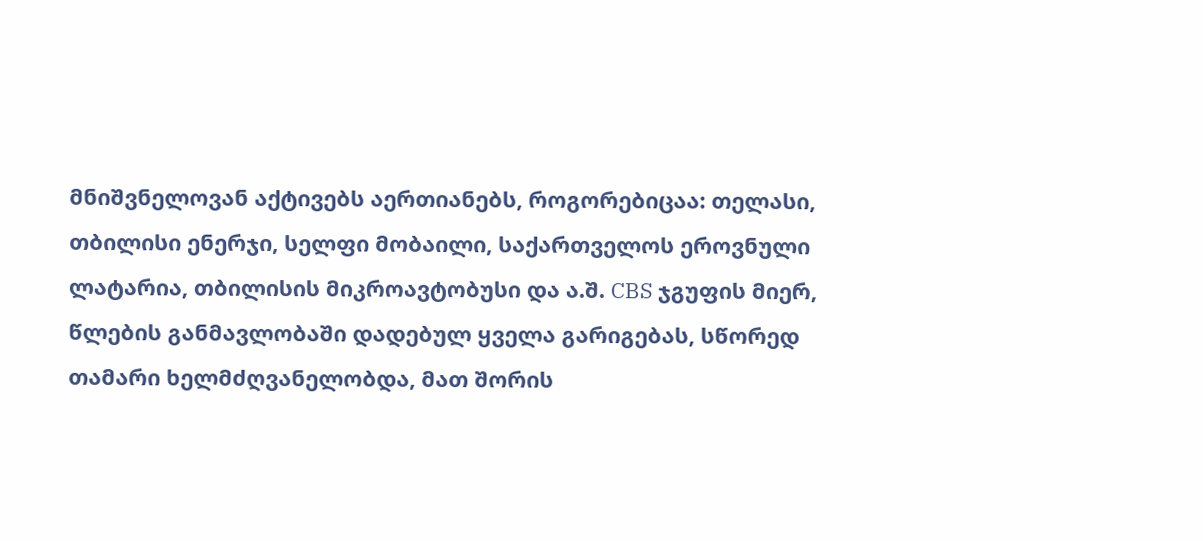მნიშვნელოვან აქტივებს აერთიანებს, როგორებიცაა: თელასი, თბილისი ენერჯი, სელფი მობაილი, საქართველოს ეროვნული ლატარია, თბილისის მიკროავტობუსი და ა.შ. CBS ჯგუფის მიერ, წლების განმავლობაში დადებულ ყველა გარიგებას, სწორედ თამარი ხელმძღვანელობდა, მათ შორის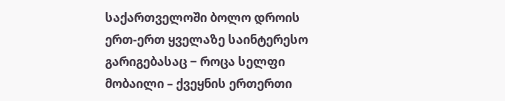საქართველოში ბოლო დროის ერთ-ერთ ყველაზე საინტერესო გარიგებასაც ‒ როცა სელფი მობაილი – ქვეყნის ერთერთი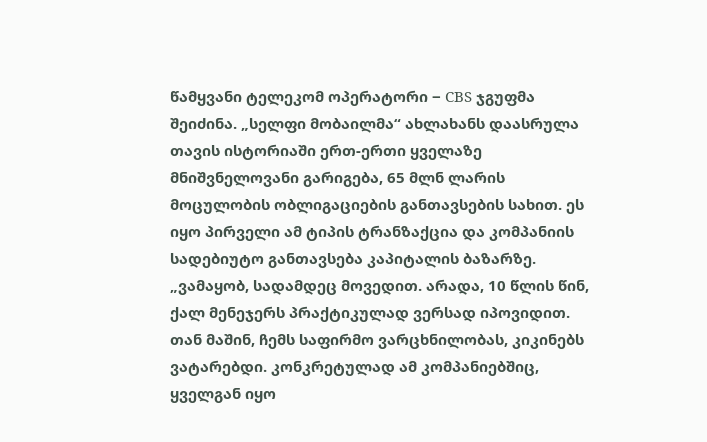წამყვანი ტელეკომ ოპერატორი ‒ CBS ჯგუფმა შეიძინა. „სელფი მობაილმა“ ახლახანს დაასრულა თავის ისტორიაში ერთ-ერთი ყველაზე მნიშვნელოვანი გარიგება, 65 მლნ ლარის მოცულობის ობლიგაციების განთავსების სახით. ეს იყო პირველი ამ ტიპის ტრანზაქცია და კომპანიის სადებიუტო განთავსება კაპიტალის ბაზარზე.
„ვამაყობ, სადამდეც მოვედით. არადა, 10 წლის წინ, ქალ მენეჯერს პრაქტიკულად ვერსად იპოვიდით. თან მაშინ, ჩემს საფირმო ვარცხნილობას, კიკინებს ვატარებდი. კონკრეტულად ამ კომპანიებშიც, ყველგან იყო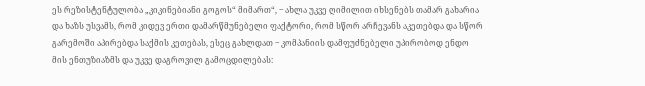ეს რეზისტენტულობა „კიკინებიანი გოგოს“ მიმართ“, ‒ ახლა უკვე ღიმილით იხსენებს თამარ გახარია და ხაზს უსვამს, რომ კიდევ ერთი დამარწმუნებელი ფაქტორი, რომ სწორ არჩევანს აკეთებდა და სწორ გარემოში აპირებდა საქმის კეთებას, ესეც გახლდათ ‒ კომპანიის დამფუძნებელი უპირობოდ ენდო მის ენთუზიაზმს და უკვე დაგროვილ გამოცდილებას: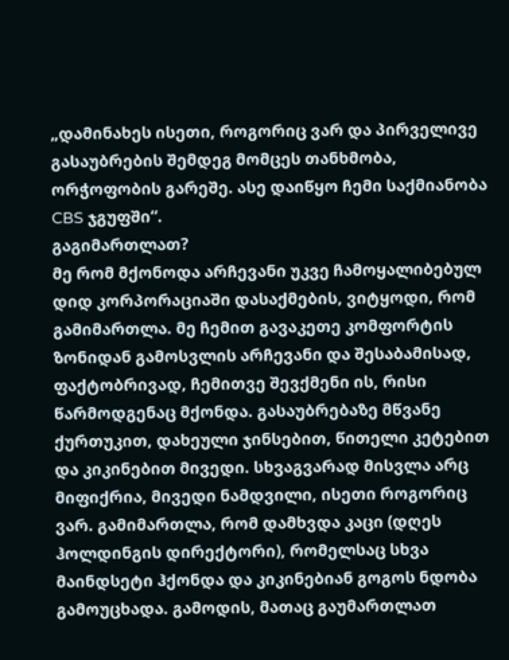„დამინახეს ისეთი, როგორიც ვარ და პირველივე გასაუბრების შემდეგ მომცეს თანხმობა, ორჭოფობის გარეშე. ასე დაიწყო ჩემი საქმიანობა CBS ჯგუფში“.
გაგიმართლათ?
მე რომ მქონოდა არჩევანი უკვე ჩამოყალიბებულ დიდ კორპორაციაში დასაქმების, ვიტყოდი, რომ გამიმართლა. მე ჩემით გავაკეთე კომფორტის ზონიდან გამოსვლის არჩევანი და შესაბამისად, ფაქტობრივად, ჩემითვე შევქმენი ის, რისი წარმოდგენაც მქონდა. გასაუბრებაზე მწვანე ქურთუკით, დახეული ჯინსებით, წითელი კეტებით და კიკინებით მივედი. სხვაგვარად მისვლა არც მიფიქრია, მივედი ნამდვილი, ისეთი როგორიც ვარ. გამიმართლა, რომ დამხვდა კაცი (დღეს ჰოლდინგის დირექტორი), რომელსაც სხვა მაინდსეტი ჰქონდა და კიკინებიან გოგოს ნდობა გამოუცხადა. გამოდის, მათაც გაუმართლათ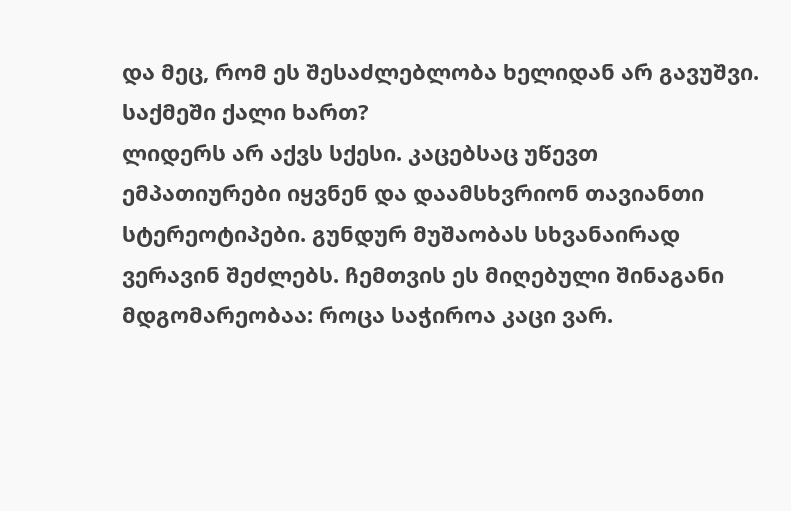და მეც, რომ ეს შესაძლებლობა ხელიდან არ გავუშვი.
საქმეში ქალი ხართ?
ლიდერს არ აქვს სქესი. კაცებსაც უწევთ ემპათიურები იყვნენ და დაამსხვრიონ თავიანთი სტერეოტიპები. გუნდურ მუშაობას სხვანაირად ვერავინ შეძლებს. ჩემთვის ეს მიღებული შინაგანი მდგომარეობაა: როცა საჭიროა კაცი ვარ.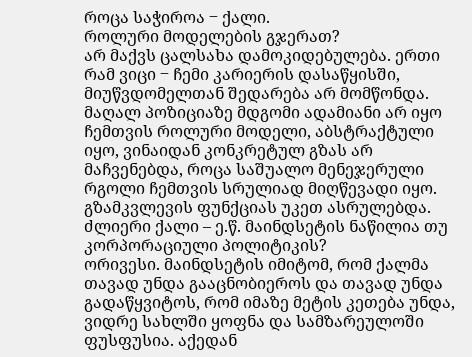როცა საჭიროა ‒ ქალი.
როლური მოდელების გჯერათ?
არ მაქვს ცალსახა დამოკიდებულება. ერთი რამ ვიცი ‒ ჩემი კარიერის დასაწყისში, მიუწვდომელთან შედარება არ მომწონდა. მაღალ პოზიციაზე მდგომი ადამიანი არ იყო ჩემთვის როლური მოდელი, აბსტრაქტული იყო, ვინაიდან კონკრეტულ გზას არ მაჩვენებდა, როცა საშუალო მენეჯერული რგოლი ჩემთვის სრულიად მიღწევადი იყო. გზამკვლევის ფუნქციას უკეთ ასრულებდა.
ძლიერი ქალი – ე.წ. მაინდსეტის ნაწილია თუ კორპორაციული პოლიტიკის?
ორივესი. მაინდსეტის იმიტომ, რომ ქალმა თავად უნდა გააცნობიეროს და თავად უნდა გადაწყვიტოს, რომ იმაზე მეტის კეთება უნდა, ვიდრე სახლში ყოფნა და სამზარეულოში ფუსფუსია. აქედან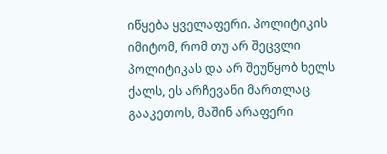იწყება ყველაფერი. პოლიტიკის იმიტომ, რომ თუ არ შეცვლი პოლიტიკას და არ შეუწყობ ხელს ქალს, ეს არჩევანი მართლაც გააკეთოს, მაშინ არაფერი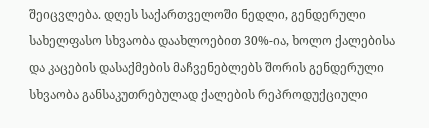შეიცვლება. დღეს საქართველოში ნედლი, გენდერული სახელფასო სხვაობა დაახლოებით 30%-ია, ხოლო ქალებისა და კაცების დასაქმების მაჩვენებლებს შორის გენდერული სხვაობა განსაკუთრებულად ქალების რეპროდუქციული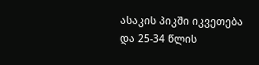ასაკის პიკში იკვეთება და 25-34 წლის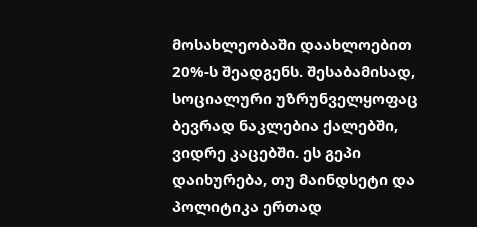მოსახლეობაში დაახლოებით 20%-ს შეადგენს. შესაბამისად, სოციალური უზრუნველყოფაც ბევრად ნაკლებია ქალებში, ვიდრე კაცებში. ეს გეპი დაიხურება, თუ მაინდსეტი და პოლიტიკა ერთად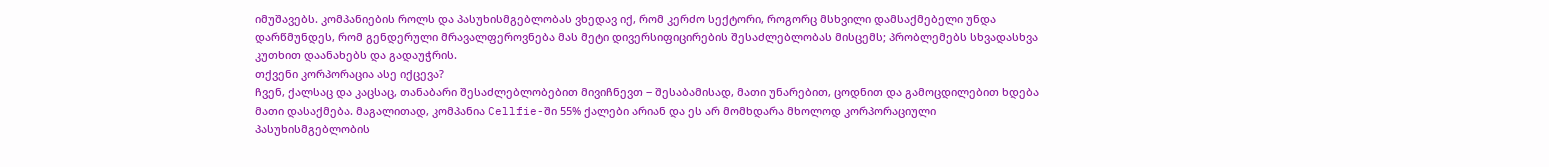იმუშავებს. კომპანიების როლს და პასუხისმგებლობას ვხედავ იქ, რომ კერძო სექტორი, როგორც მსხვილი დამსაქმებელი უნდა დარწმუნდეს, რომ გენდერული მრავალფეროვნება მას მეტი დივერსიფიცირების შესაძლებლობას მისცემს; პრობლემებს სხვადასხვა კუთხით დაანახებს და გადაუჭრის.
თქვენი კორპორაცია ასე იქცევა?
ჩვენ, ქალსაც და კაცსაც, თანაბარი შესაძლებლობებით მივიჩნევთ ‒ შესაბამისად, მათი უნარებით, ცოდნით და გამოცდილებით ხდება მათი დასაქმება. მაგალითად, კომპანია Cellfie-ში 55% ქალები არიან და ეს არ მომხდარა მხოლოდ კორპორაციული პასუხისმგებლობის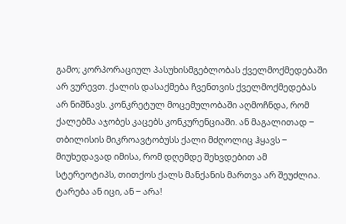გამო; კორპორაციულ პასუხისმგებლობას ქველმოქმედებაში არ ვურევთ. ქალის დასაქმება ჩვენთვის ქველმოქმედებას არ ნიშნავს. კონკრეტულ მოცემულობაში აღმოჩნდა, რომ ქალებმა აჯობეს კაცებს კონკურენციაში. ან მაგალითად ‒ თბილისის მიკროავტობუსს ქალი მძღოლიც ჰყავს ‒ მიუხედავად იმისა, რომ დღემდე შეხვდებით ამ სტერეოტიპს, თითქოს ქალს მანქანის მართვა არ შეუძლია. ტარება ან იცი, ან ‒ არა!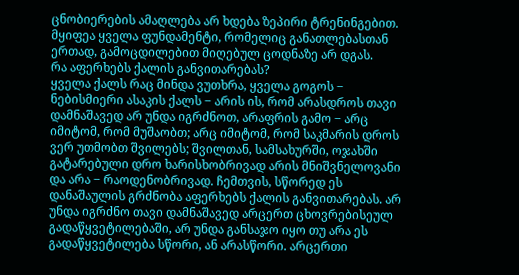ცნობიერების ამაღლება არ ხდება ზეპირი ტრენინგებით. მყიფეა ყველა ფუნდამენტი, რომელიც განათლებასთან ერთად, გამოცდილებით მიღებულ ცოდნაზე არ დგას.
რა აფერხებს ქალის განვითარებას?
ყველა ქალს რაც მინდა ვუთხრა, ყველა გოგოს ‒ ნებისმიერი ასაკის ქალს ‒ არის ის, რომ არასდროს თავი დამნაშავედ არ უნდა იგრძნოთ, არაფრის გამო ‒ არც იმიტომ, რომ მუშაობთ; არც იმიტომ, რომ საკმარის დროს ვერ უთმობთ შვილებს; შვილთან, სამსახურში, ოჯახში გატარებული დრო ხარისხობრივად არის მნიშვნელოვანი და არა ‒ რაოდენობრივად. ჩემთვის, სწორედ ეს დანაშაულის გრძნობა აფერხებს ქალის განვითარებას. არ უნდა იგრძნო თავი დამნაშავედ არცერთ ცხოვრებისეულ გადაწყვეტილებაში, არ უნდა განსაჯო იყო თუ არა ეს გადაწყვეტილება სწორი, ან არასწორი. არცერთი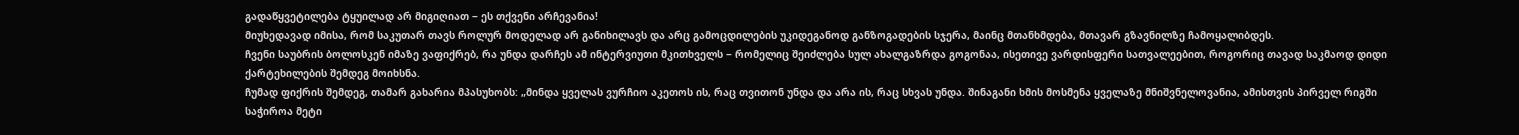გადაწყვეტილება ტყუილად არ მიგიღიათ ‒ ეს თქვენი არჩევანია!
მიუხედავად იმისა, რომ საკუთარ თავს როლურ მოდელად არ განიხილავს და არც გამოცდილების უკიდეგანოდ განზოგადების სჯერა, მაინც მთანხმდება, მთავარ გზავნილზე ჩამოყალიბდეს.
ჩვენი საუბრის ბოლოსკენ იმაზე ვაფიქრებ, რა უნდა დარჩეს ამ ინტერვიუთი მკითხველს ‒ რომელიც შეიძლება სულ ახალგაზრდა გოგონაა, ისეთივე ვარდისფერი სათვალეებით, როგორიც თავად საკმაოდ დიდი ქარტეხილების შემდეგ მოიხსნა.
ჩუმად ფიქრის შემდეგ, თამარ გახარია მპასუხობს: „მინდა ყველას ვურჩიო აკეთოს ის, რაც თვითონ უნდა და არა ის, რაც სხვას უნდა. შინაგანი ხმის მოსმენა ყველაზე მნიშვნელოვანია, ამისთვის პირველ რიგში საჭიროა მეტი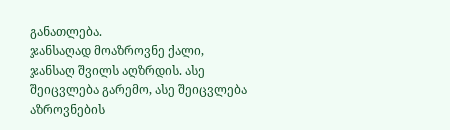განათლება.
ჯანსაღად მოაზროვნე ქალი, ჯანსაღ შვილს აღზრდის. ასე შეიცვლება გარემო, ასე შეიცვლება აზროვნების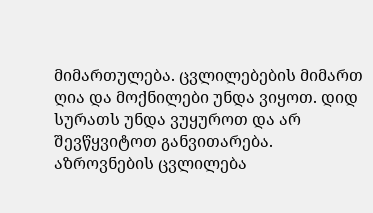მიმართულება. ცვლილებების მიმართ ღია და მოქნილები უნდა ვიყოთ. დიდ სურათს უნდა ვუყუროთ და არ შევწყვიტოთ განვითარება. აზროვნების ცვლილება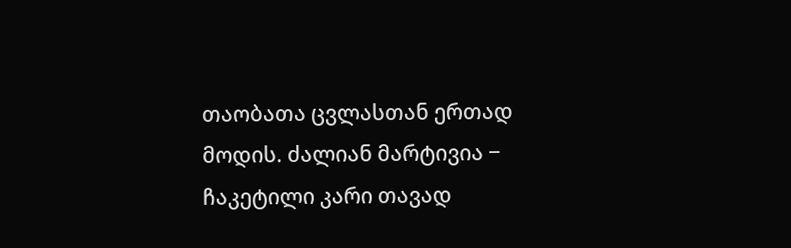თაობათა ცვლასთან ერთად მოდის. ძალიან მარტივია ‒ ჩაკეტილი კარი თავად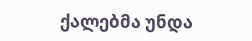ქალებმა უნდა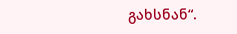გახსნან“.